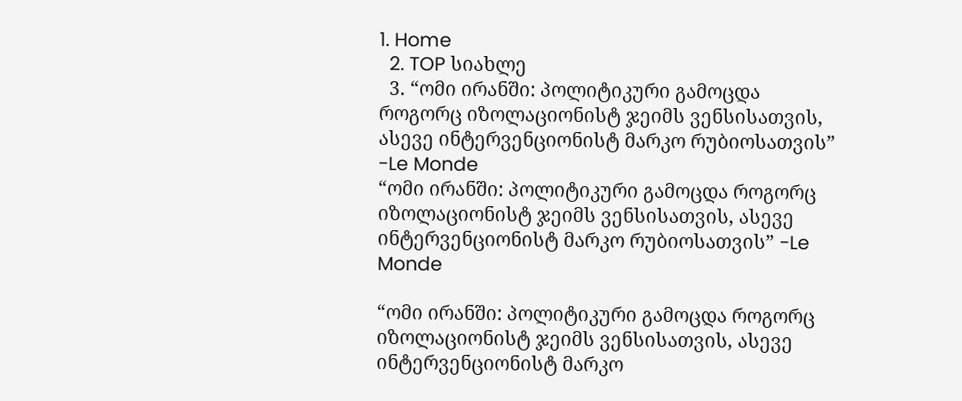1. Home
  2. TOP სიახლე
  3. “ომი ირანში: პოლიტიკური გამოცდა როგორც იზოლაციონისტ ჯეიმს ვენსისათვის, ასევე ინტერვენციონისტ მარკო რუბიოსათვის” -Le Monde
“ომი ირანში: პოლიტიკური გამოცდა როგორც იზოლაციონისტ ჯეიმს ვენსისათვის, ასევე ინტერვენციონისტ მარკო რუბიოსათვის” -Le Monde

“ომი ირანში: პოლიტიკური გამოცდა როგორც იზოლაციონისტ ჯეიმს ვენსისათვის, ასევე ინტერვენციონისტ მარკო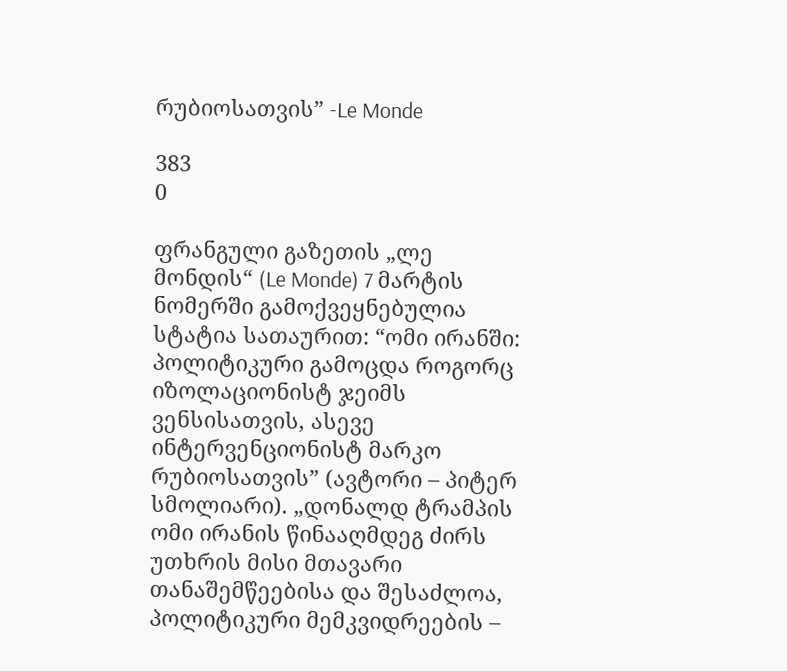რუბიოსათვის” -Le Monde

383
0

ფრანგული გაზეთის „ლე მონდის“ (Le Monde) 7 მარტის ნომერში გამოქვეყნებულია სტატია სათაურით: “ომი ირანში: პოლიტიკური გამოცდა როგორც იზოლაციონისტ ჯეიმს ვენსისათვის, ასევე ინტერვენციონისტ მარკო რუბიოსათვის” (ავტორი – პიტერ სმოლიარი). „დონალდ ტრამპის ომი ირანის წინააღმდეგ ძირს უთხრის მისი მთავარი თანაშემწეებისა და შესაძლოა, პოლიტიკური მემკვიდრეების –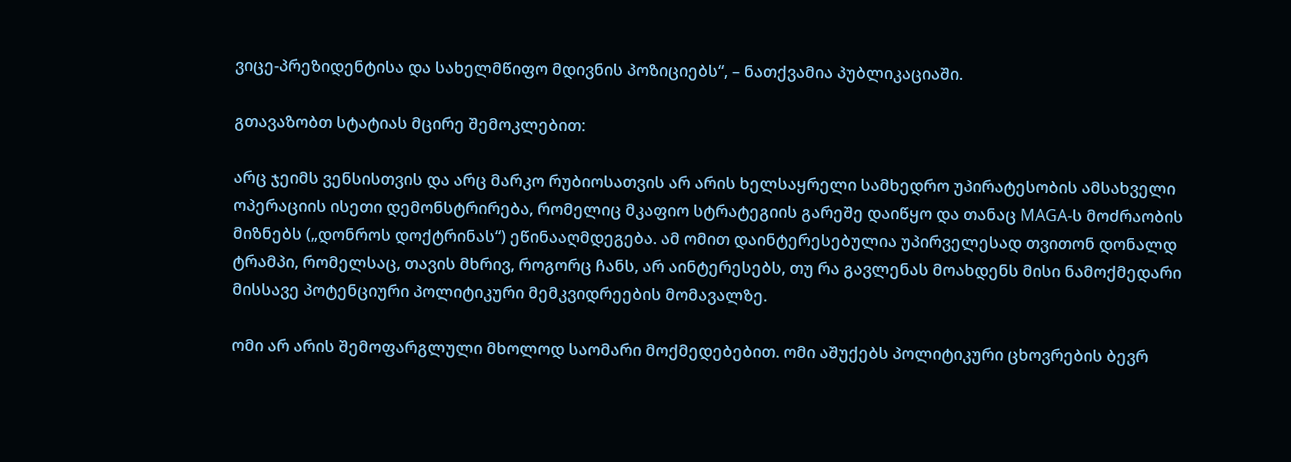ვიცე-პრეზიდენტისა და სახელმწიფო მდივნის პოზიციებს“, – ნათქვამია პუბლიკაციაში.

გთავაზობთ სტატიას მცირე შემოკლებით:

არც ჯეიმს ვენსისთვის და არც მარკო რუბიოსათვის არ არის ხელსაყრელი სამხედრო უპირატესობის ამსახველი ოპერაციის ისეთი დემონსტრირება, რომელიც მკაფიო სტრატეგიის გარეშე დაიწყო და თანაც MAGA-ს მოძრაობის მიზნებს („დონროს დოქტრინას“) ეწინააღმდეგება. ამ ომით დაინტერესებულია უპირველესად თვითონ დონალდ ტრამპი, რომელსაც, თავის მხრივ, როგორც ჩანს, არ აინტერესებს, თუ რა გავლენას მოახდენს მისი ნამოქმედარი მისსავე პოტენციური პოლიტიკური მემკვიდრეების მომავალზე.

ომი არ არის შემოფარგლული მხოლოდ საომარი მოქმედებებით. ომი აშუქებს პოლიტიკური ცხოვრების ბევრ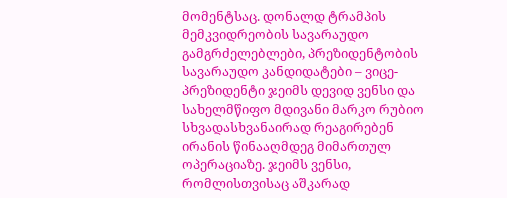მომენტსაც. დონალდ ტრამპის მემკვიდრეობის სავარაუდო გამგრძელებლები, პრეზიდენტობის სავარაუდო კანდიდატები – ვიცე-პრეზიდენტი ჯეიმს დევიდ ვენსი და სახელმწიფო მდივანი მარკო რუბიო სხვადასხვანაირად რეაგირებენ ირანის წინააღმდეგ მიმართულ ოპერაციაზე. ჯეიმს ვენსი, რომლისთვისაც აშკარად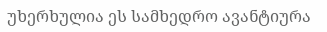უხერხულია ეს სამხედრო ავანტიურა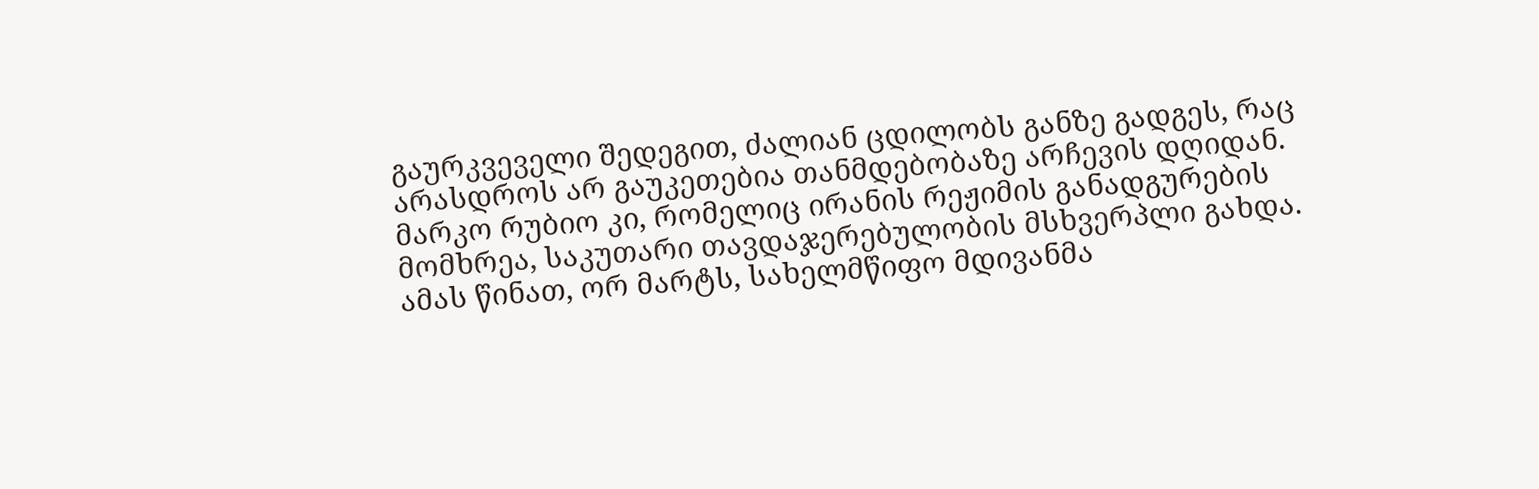გაურკვეველი შედეგით, ძალიან ცდილობს განზე გადგეს, რაც არასდროს არ გაუკეთებია თანმდებობაზე არჩევის დღიდან. მარკო რუბიო კი, რომელიც ირანის რეჟიმის განადგურების მომხრეა, საკუთარი თავდაჯერებულობის მსხვერპლი გახდა. ამას წინათ, ორ მარტს, სახელმწიფო მდივანმა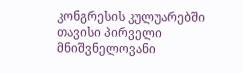კონგრესის კულუარებში თავისი პირველი მნიშვნელოვანი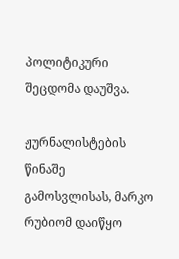პოლიტიკური შეცდომა დაუშვა.

ჟურნალისტების წინაშე გამოსვლისას, მარკო რუბიომ დაიწყო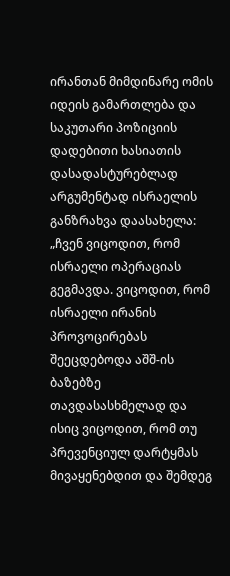ირანთან მიმდინარე ომის იდეის გამართლება და საკუთარი პოზიციის დადებითი ხასიათის დასადასტურებლად არგუმენტად ისრაელის განზრახვა დაასახელა: „ჩვენ ვიცოდით, რომ ისრაელი ოპერაციას გეგმავდა. ვიცოდით, რომ ისრაელი ირანის პროვოცირებას შეეცდებოდა აშშ-ის ბაზებზე თავდასასხმელად და ისიც ვიცოდით, რომ თუ პრევენციულ დარტყმას მივაყენებდით და შემდეგ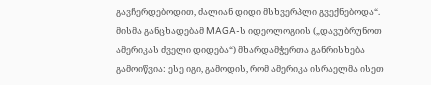გავჩერდებოდით, ძალიან დიდი მსხვერპლი გვექნებოდა“. მისმა განცხადებამ MAGA-ს იდეოლოგიის („დავუბრუნოთ ამერიკას ძველი დიდება“) მხარდამჭერთა განრისხება გამოიწვია: ესე იგი, გამოდის, რომ ამერიკა ისრაელმა ისეთ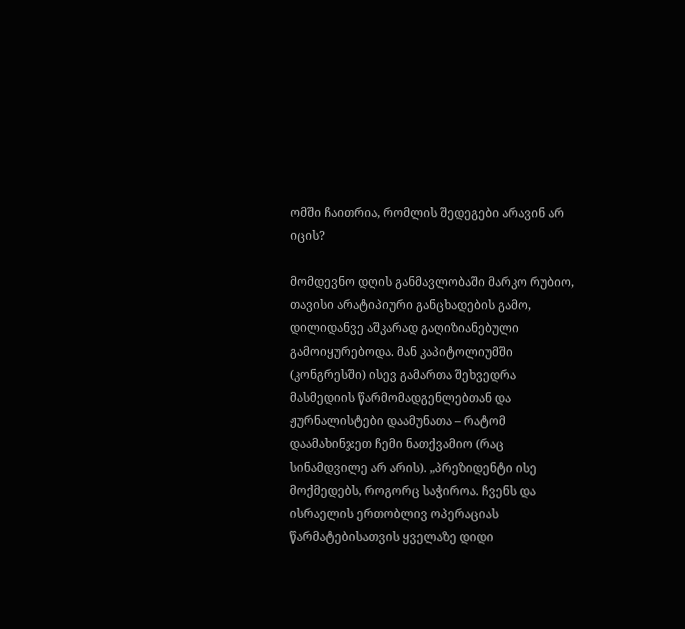ომში ჩაითრია, რომლის შედეგები არავინ არ იცის?

მომდევნო დღის განმავლობაში მარკო რუბიო, თავისი არატიპიური განცხადების გამო, დილიდანვე აშკარად გაღიზიანებული გამოიყურებოდა. მან კაპიტოლიუმში (კონგრესში) ისევ გამართა შეხვედრა მასმედიის წარმომადგენლებთან და ჟურნალისტები დაამუნათა – რატომ დაამახინჯეთ ჩემი ნათქვამიო (რაც სინამდვილე არ არის). „პრეზიდენტი ისე მოქმედებს, როგორც საჭიროა. ჩვენს და ისრაელის ერთობლივ ოპერაციას წარმატებისათვის ყველაზე დიდი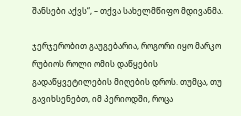შანსები აქვს“, – თქვა სახელმწიფო მდივანმა.

ჯერჯერობით გაუგებარია, როგორი იყო მარკო რუბიოს როლი ომის დაწყების გადაწყვეტილების მიღების დროს. თუმცა, თუ გავიხსენებთ, იმ პერიოდში, როცა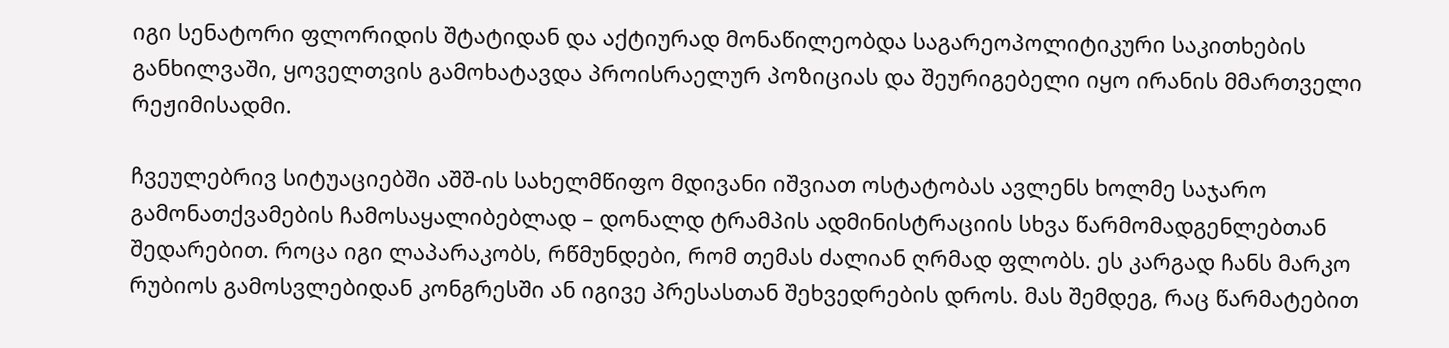იგი სენატორი ფლორიდის შტატიდან და აქტიურად მონაწილეობდა საგარეოპოლიტიკური საკითხების განხილვაში, ყოველთვის გამოხატავდა პროისრაელურ პოზიციას და შეურიგებელი იყო ირანის მმართველი რეჟიმისადმი.

ჩვეულებრივ სიტუაციებში აშშ-ის სახელმწიფო მდივანი იშვიათ ოსტატობას ავლენს ხოლმე საჯარო გამონათქვამების ჩამოსაყალიბებლად – დონალდ ტრამპის ადმინისტრაციის სხვა წარმომადგენლებთან შედარებით. როცა იგი ლაპარაკობს, რწმუნდები, რომ თემას ძალიან ღრმად ფლობს. ეს კარგად ჩანს მარკო რუბიოს გამოსვლებიდან კონგრესში ან იგივე პრესასთან შეხვედრების დროს. მას შემდეგ, რაც წარმატებით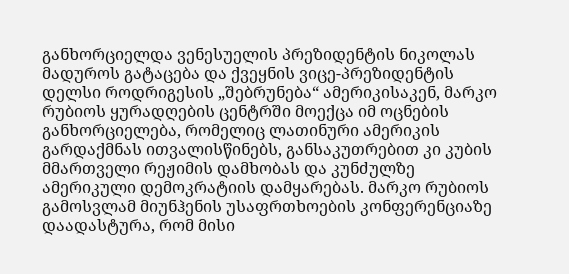განხორციელდა ვენესუელის პრეზიდენტის ნიკოლას მადუროს გატაცება და ქვეყნის ვიცე-პრეზიდენტის დელსი როდრიგესის „შებრუნება“ ამერიკისაკენ, მარკო რუბიოს ყურადღების ცენტრში მოექცა იმ ოცნების განხორციელება, რომელიც ლათინური ამერიკის გარდაქმნას ითვალისწინებს, განსაკუთრებით კი კუბის მმართველი რეჟიმის დამხობას და კუნძულზე ამერიკული დემოკრატიის დამყარებას. მარკო რუბიოს გამოსვლამ მიუნჰენის უსაფრთხოების კონფერენციაზე დაადასტურა, რომ მისი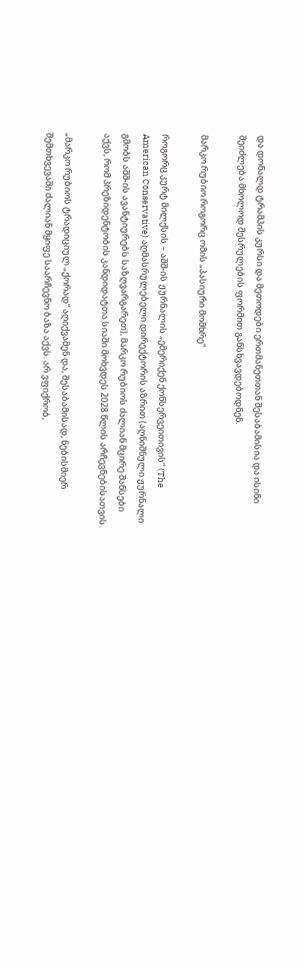და დონალდ ტრამპის კურსი და მეთოდები ერთმანეთთან შესაბამისია და ისინი შეიძლება მხოლოდ შესრულების ფორმით განსხვავდებოდნენ.

მარკო რუბიო როგორც ომის „პასიური მომხრე“

როგორც კურტ მილქსის – აშშ-ის ჟურნალის „ემერიქენ ქონსერვეითივის“ (The American Conservative) აღმასრულებელი დირექტორის აზრით (აღნიშნული ჟურნალი გმობს აშშ-ის ავანტიურებს საზღვარგარეთ), მარკო რუბიოს ძალიან მცირე შანსები აქვს, რომ პრეზიდენტობის კანდიდატთა სიაში მოხვდეს 2028 წლის არჩევნებისათვის.

„მარკო რუბიოს ტრადიციულ „ქორად“ აღიქვამენ და, შესაბამისად, ნებისმიერ შემთხვევაში ძალიან მყიფე საარჩევნო ბაზა აქვს. არ ვფიქრობ,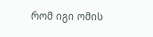რომ იგი ომის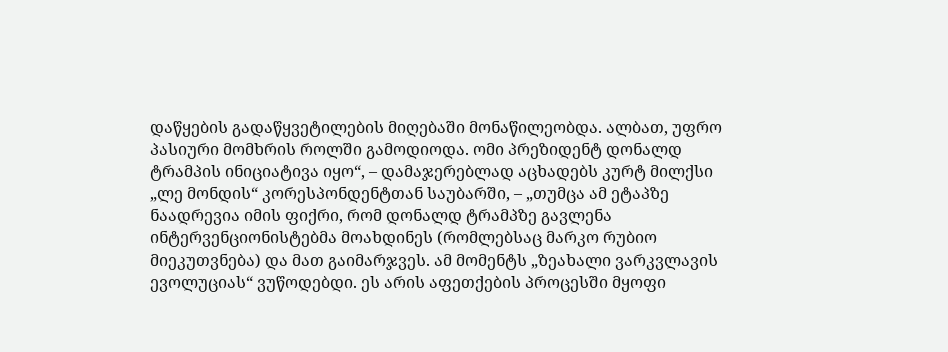დაწყების გადაწყვეტილების მიღებაში მონაწილეობდა. ალბათ, უფრო პასიური მომხრის როლში გამოდიოდა. ომი პრეზიდენტ დონალდ ტრამპის ინიციატივა იყო“, – დამაჯერებლად აცხადებს კურტ მილქსი „ლე მონდის“ კორესპონდენტთან საუბარში, – „თუმცა ამ ეტაპზე ნაადრევია იმის ფიქრი, რომ დონალდ ტრამპზე გავლენა ინტერვენციონისტებმა მოახდინეს (რომლებსაც მარკო რუბიო მიეკუთვნება) და მათ გაიმარჯვეს. ამ მომენტს „ზეახალი ვარკვლავის ევოლუციას“ ვუწოდებდი. ეს არის აფეთქების პროცესში მყოფი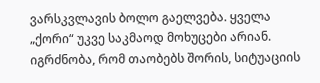ვარსკვლავის ბოლო გაელვება. ყველა „ქორი“ უკვე საკმაოდ მოხუცები არიან. იგრძნობა, რომ თაობებს შორის, სიტუაციის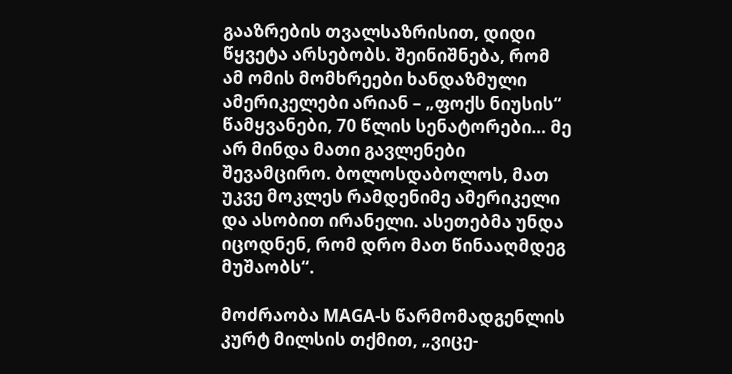გააზრების თვალსაზრისით, დიდი წყვეტა არსებობს. შეინიშნება, რომ ამ ომის მომხრეები ხანდაზმული ამერიკელები არიან – „ფოქს ნიუსის“ წამყვანები, 70 წლის სენატორები… მე არ მინდა მათი გავლენები შევამცირო. ბოლოსდაბოლოს, მათ უკვე მოკლეს რამდენიმე ამერიკელი და ასობით ირანელი. ასეთებმა უნდა იცოდნენ, რომ დრო მათ წინააღმდეგ მუშაობს“.

მოძრაობა MAGA-ს წარმომადგენლის კურტ მილსის თქმით, „ვიცე-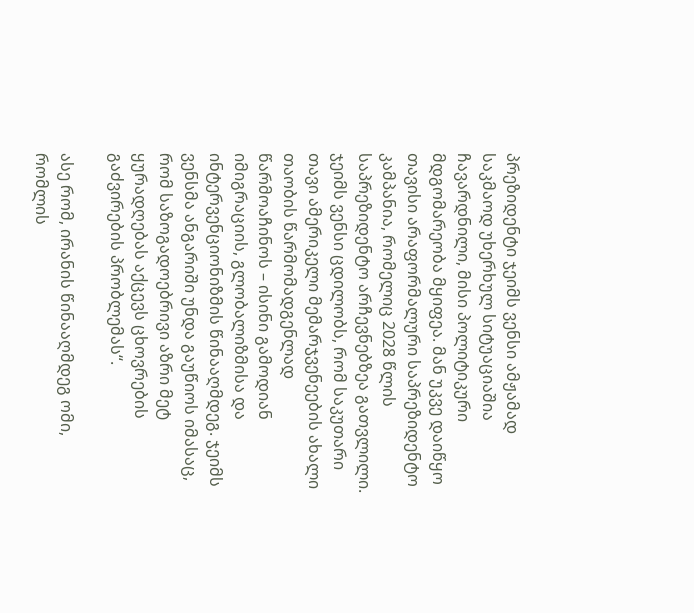პრეზიდენტი ჯეიმს ვენსი ამჟამად საკმაოდ უხერხულ სიტუაციაშია ჩავარდნილი, მისი პოლიტიკური მდგომარეობა მყიფეა. მან უკვე დაიწყო თავისი არაფორმალური საპრეზიდენტო კამპანია, რომელიც 2028 წლის საპრეზიდენტო არჩევნებზეა გათვლილი. ჯეიმს ვენსი ცდილობს, რომ საკუთარი თავი ამერიკელი მემარჯვენეების ახალი თაობის წარმომადგენლად წარმოაჩინოს – ისინი გამოდიან იმიგრაციის, გლობალიზმისა და ინტერვენციონიზმის წინააღმდეგ. ჯეიმს ვენსმა ანგარიში უნდა გაუწიოს იმასაც, რომ საზოგადოებრივი აზრი მეტ ყურადღებას აქცევს ცხოვრების გაძვირების პრობლემას“.

ასე რომ, ირანის წინააღმდეგ ომი, რომლის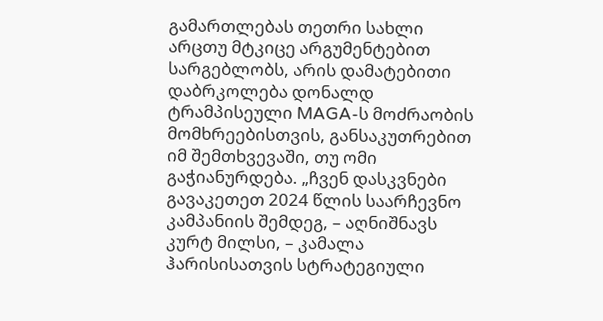გამართლებას თეთრი სახლი არცთუ მტკიცე არგუმენტებით სარგებლობს, არის დამატებითი დაბრკოლება დონალდ ტრამპისეული MAGA-ს მოძრაობის მომხრეებისთვის, განსაკუთრებით იმ შემთხვევაში, თუ ომი გაჭიანურდება. „ჩვენ დასკვნები გავაკეთეთ 2024 წლის საარჩევნო კამპანიის შემდეგ, – აღნიშნავს კურტ მილსი, – კამალა ჰარისისათვის სტრატეგიული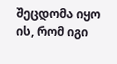შეცდომა იყო ის, რომ იგი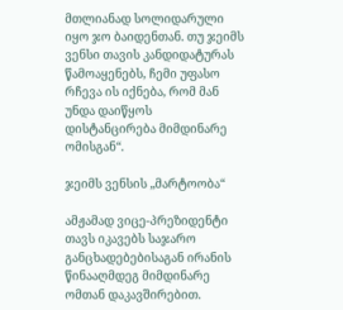მთლიანად სოლიდარული იყო ჯო ბაიდენთან. თუ ჯეიმს ვენსი თავის კანდიდატურას წამოაყენებს, ჩემი უფასო რჩევა ის იქნება, რომ მან უნდა დაიწყოს დისტანცირება მიმდინარე ომისგან“.

ჯეიმს ვენსის „მარტოობა“

ამჟამად ვიცე-პრეზიდენტი თავს იკავებს საჯარო განცხადებებისაგან ირანის წინააღმდეგ მიმდინარე ომთან დაკავშირებით.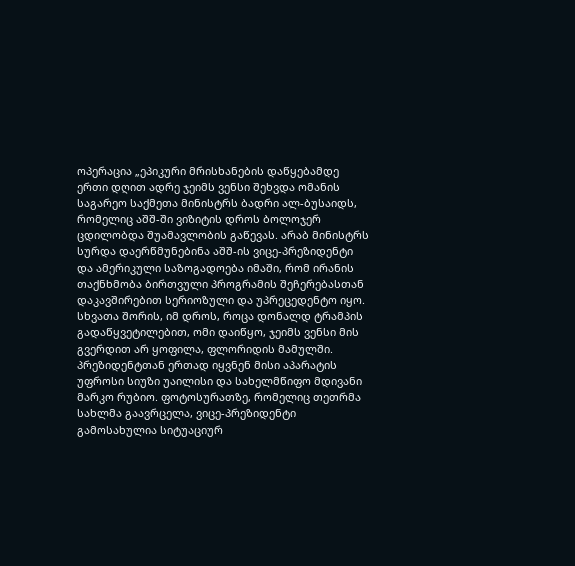ოპერაცია „ეპიკური მრისხანების დაწყებამდე ერთი დღით ადრე ჯეიმს ვენსი შეხვდა ომანის საგარეო საქმეთა მინისტრს ბადრი ალ-ბუსაიდს, რომელიც აშშ-ში ვიზიტის დროს ბოლოჯერ ცდილობდა შუამავლობის გაწევას. არაბ მინისტრს სურდა დაერწმუნებინა აშშ-ის ვიცე-პრეზიდენტი და ამერიკული საზოგადოება იმაში, რომ ირანის თაქნხმობა ბირთვული პროგრამის შეჩერებასთან დაკავშირებით სერიოზული და უპრეცედენტო იყო. სხვათა შორის, იმ დროს, როცა დონალდ ტრამპის გადაწყვეტილებით, ომი დაიწყო, ჯეიმს ვენსი მის გვერდით არ ყოფილა, ფლორიდის მამულში. პრეზიდენტთან ერთად იყვნენ მისი აპარატის უფროსი სიუზი უაილისი და სახელმწიფო მდივანი მარკო რუბიო. ფოტოსურათზე, რომელიც თეთრმა სახლმა გაავრცელა, ვიცე-პრეზიდენტი გამოსახულია სიტუაციურ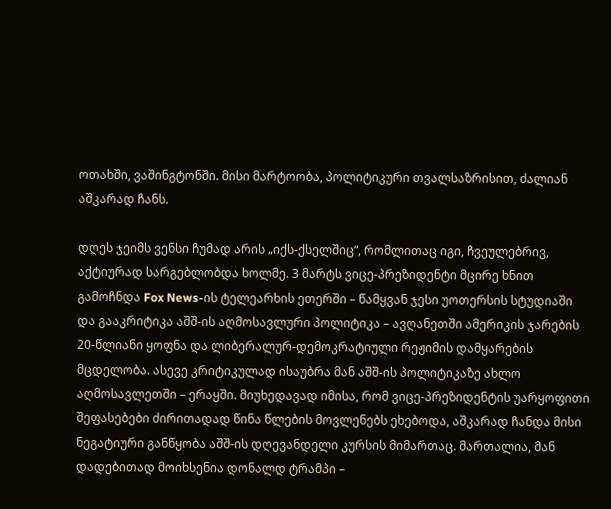ოთახში, ვაშინგტონში. მისი მარტოობა, პოლიტიკური თვალსაზრისით, ძალიან აშკარად ჩანს.

დღეს ჯეიმს ვენსი ჩუმად არის „იქს-ქსელშიც“, რომლითაც იგი, ჩვეულებრივ, აქტიურად სარგებლობდა ხოლმე. 3 მარტს ვიცე-პრეზიდენტი მცირე ხნით გამოჩნდა Fox News-ის ტელეარხის ეთერში – წამყვან ჯესი უოთერსის სტუდიაში და გააკრიტიკა აშშ-ის აღმოსავლური პოლიტიკა – ავღანეთში ამერიკის ჯარების 20-წლიანი ყოფნა და ლიბერალურ-დემოკრატიული რეჟიმის დამყარების მცდელობა. ასევე კრიტიკულად ისაუბრა მან აშშ-ის პოლიტიკაზე ახლო აღმოსავლეთში – ერაყში. მიუხედავად იმისა, რომ ვიცე-პრეზიდენტის უარყოფითი შეფასებები ძირითადად წინა წლების მოვლენებს ეხებოდა, აშკარად ჩანდა მისი ნეგატიური განწყობა აშშ-ის დღევანდელი კურსის მიმართაც. მართალია, მან დადებითად მოიხსენია დონალდ ტრამპი –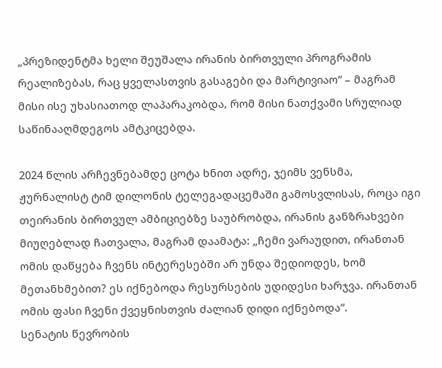„პრეზიდენტმა ხელი შეუშალა ირანის ბირთვული პროგრამის რეალიზებას, რაც ყველასთვის გასაგები და მარტივიაო“ – მაგრამ მისი ისე უხასიათოდ ლაპარაკობდა, რომ მისი ნათქვამი სრულიად საწინააღმდეგოს ამტკიცებდა.

2024 წლის არჩევნებამდე ცოტა ხნით ადრე, ჯეიმს ვენსმა, ჟურნალისტ ტიმ დილონის ტელეგადაცემაში გამოსვლისას, როცა იგი თეირანის ბირთვულ ამბიციებზე საუბრობდა, ირანის განზრახვები მიუღებლად ჩათვალა, მაგრამ დაამატა: „ჩემი ვარაუდით, ირანთან ომის დაწყება ჩვენს ინტერესებში არ უნდა შედიოდეს, ხომ მეთანხმებით? ეს იქნებოდა რესურსების უდიდესი ხარჯვა. ირანთან ომის ფასი ჩვენი ქვეყნისთვის ძალიან დიდი იქნებოდა“.
სენატის წევრობის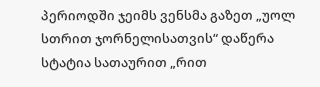პერიოდში ჯეიმს ვენსმა გაზეთ „უოლ სთრით ჯორნელისათვის“ დაწერა სტატია სათაურით „რით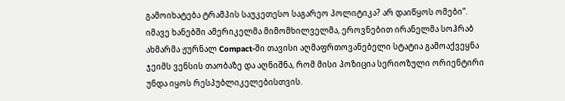გამოიხატება ტრამპის საუკეთესო საგარეო პოლიტიკა? არ დაიწყოს ომები“. იმავე ხანებში ამერიკელმა მიმომხილველმა, ეროვნებით ირანელმა სოჰრაბ ახმარმა ჟურნალ Compact-ში თავისი აღმაფრთოვანებელი სტატია გამოაქვეყნა ჯეიმს ვენსის თაობაზე და აღნიშნა, რომ მისი პოზიცია სერიოზული ორიენტირი უნდა იყოს რესპუბლიკელებისთვის.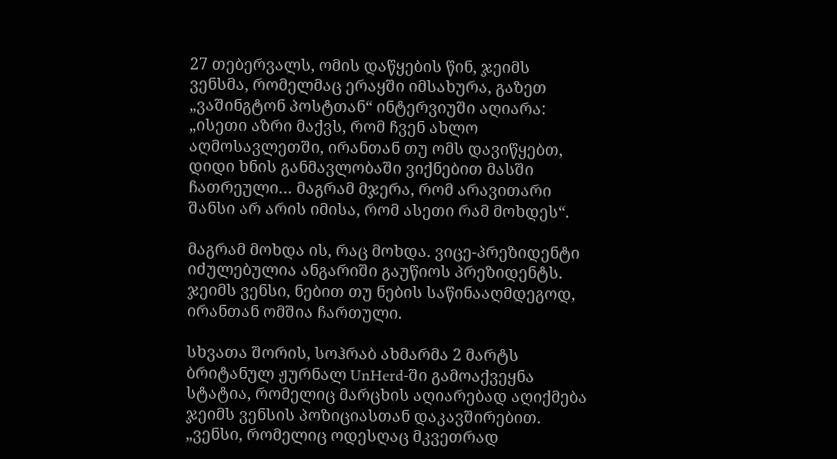27 თებერვალს, ომის დაწყების წინ, ჯეიმს ვენსმა, რომელმაც ერაყში იმსახურა, გაზეთ „ვაშინგტონ პოსტთან“ ინტერვიუში აღიარა: „ისეთი აზრი მაქვს, რომ ჩვენ ახლო აღმოსავლეთში, ირანთან თუ ომს დავიწყებთ, დიდი ხნის განმავლობაში ვიქნებით მასში ჩათრეული… მაგრამ მჯერა, რომ არავითარი შანსი არ არის იმისა, რომ ასეთი რამ მოხდეს“.

მაგრამ მოხდა ის, რაც მოხდა. ვიცე-პრეზიდენტი იძულებულია ანგარიში გაუწიოს პრეზიდენტს. ჯეიმს ვენსი, ნებით თუ ნების საწინააღმდეგოდ, ირანთან ომშია ჩართული.

სხვათა შორის, სოჰრაბ ახმარმა 2 მარტს ბრიტანულ ჟურნალ UnHerd-ში გამოაქვეყნა სტატია, რომელიც მარცხის აღიარებად აღიქმება ჯეიმს ვენსის პოზიციასთან დაკავშირებით. „ვენსი, რომელიც ოდესღაც მკვეთრად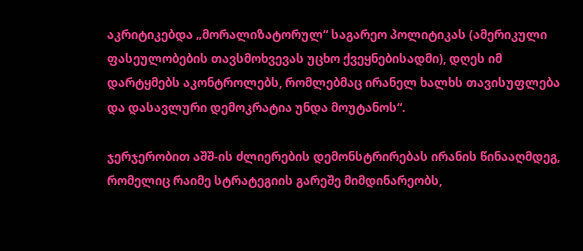აკრიტიკებდა „მორალიზატორულ“ საგარეო პოლიტიკას (ამერიკული ფასეულობების თავსმოხვევას უცხო ქვეყნებისადმი), დღეს იმ დარტყმებს აკონტროლებს, რომლებმაც ირანელ ხალხს თავისუფლება და დასავლური დემოკრატია უნდა მოუტანოს“.

ჯერჯერობით აშშ-ის ძლიერების დემონსტრირებას ირანის წინააღმდეგ, რომელიც რაიმე სტრატეგიის გარეშე მიმდინარეობს,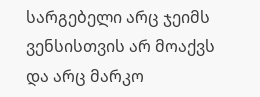სარგებელი არც ჯეიმს ვენსისთვის არ მოაქვს და არც მარკო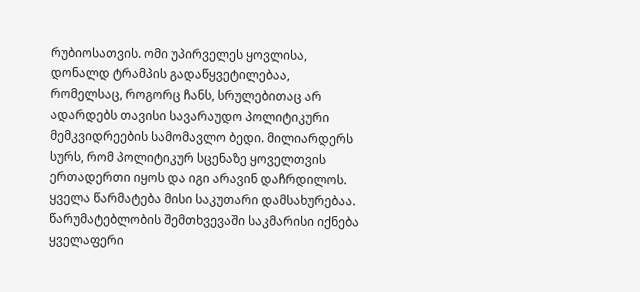რუბიოსათვის. ომი უპირველეს ყოვლისა, დონალდ ტრამპის გადაწყვეტილებაა, რომელსაც, როგორც ჩანს, სრულებითაც არ ადარდებს თავისი სავარაუდო პოლიტიკური მემკვიდრეების სამომავლო ბედი. მილიარდერს სურს, რომ პოლიტიკურ სცენაზე ყოველთვის ერთადერთი იყოს და იგი არავინ დაჩრდილოს. ყველა წარმატება მისი საკუთარი დამსახურებაა. წარუმატებლობის შემთხვევაში საკმარისი იქნება ყველაფერი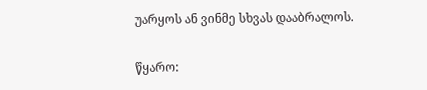უარყოს ან ვინმე სხვას დააბრალოს.

წყარო: